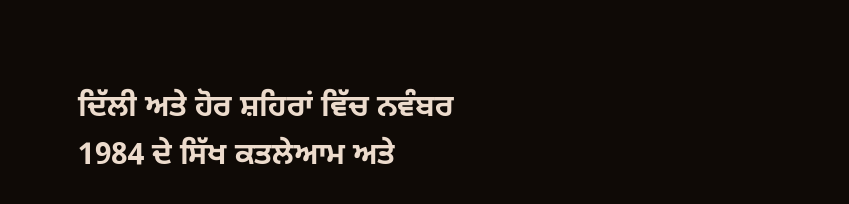ਦਿੱਲੀ ਅਤੇ ਹੋਰ ਸ਼ਹਿਰਾਂ ਵਿੱਚ ਨਵੰਬਰ 1984 ਦੇ ਸਿੱਖ ਕਤਲੇਆਮ ਅਤੇ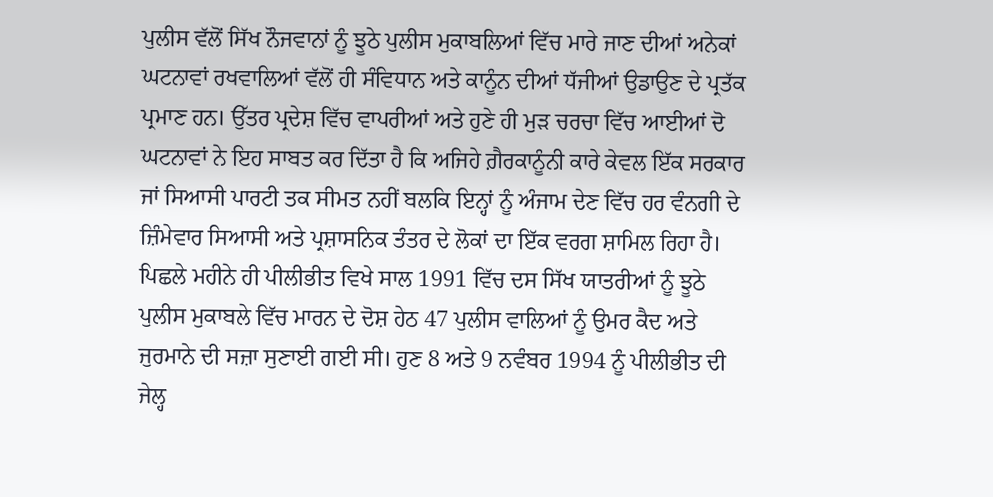ਪੁਲੀਸ ਵੱਲੋਂ ਸਿੱਖ ਨੌਜਵਾਨਾਂ ਨੂੰ ਝੂਠੇ ਪੁਲੀਸ ਮੁਕਾਬਲਿਆਂ ਵਿੱਚ ਮਾਰੇ ਜਾਣ ਦੀਆਂ ਅਨੇਕਾਂ ਘਟਨਾਵਾਂ ਰਖਵਾਲਿਆਂ ਵੱਲੋਂ ਹੀ ਸੰਵਿਧਾਨ ਅਤੇ ਕਾਨੂੰਨ ਦੀਆਂ ਧੱਜੀਆਂ ਉਡਾਉਣ ਦੇ ਪ੍ਰਤੱਕ ਪ੍ਰਮਾਣ ਹਨ। ਉੱਤਰ ਪ੍ਰਦੇਸ਼ ਵਿੱਚ ਵਾਪਰੀਆਂ ਅਤੇ ਹੁਣੇ ਹੀ ਮੁੜ ਚਰਚਾ ਵਿੱਚ ਆਈਆਂ ਦੋ ਘਟਨਾਵਾਂ ਨੇ ਇਹ ਸਾਬਤ ਕਰ ਦਿੱਤਾ ਹੈ ਕਿ ਅਜਿਹੇ ਗ਼ੈਰਕਾਨੂੰਨੀ ਕਾਰੇ ਕੇਵਲ ਇੱਕ ਸਰਕਾਰ ਜਾਂ ਸਿਆਸੀ ਪਾਰਟੀ ਤਕ ਸੀਮਤ ਨਹੀਂ ਬਲਕਿ ਇਨ੍ਹਾਂ ਨੂੰ ਅੰਜਾਮ ਦੇਣ ਵਿੱਚ ਹਰ ਵੰਨਗੀ ਦੇ ਜ਼ਿੰਮੇਵਾਰ ਸਿਆਸੀ ਅਤੇ ਪ੍ਰਸ਼ਾਸਨਿਕ ਤੰਤਰ ਦੇ ਲੋਕਾਂ ਦਾ ਇੱਕ ਵਰਗ ਸ਼ਾਮਿਲ ਰਿਹਾ ਹੈ। ਪਿਛਲੇ ਮਹੀਨੇ ਹੀ ਪੀਲੀਭੀਤ ਵਿਖੇ ਸਾਲ 1991 ਵਿੱਚ ਦਸ ਸਿੱਖ ਯਾਤਰੀਆਂ ਨੂੰ ਝੂਠੇ ਪੁਲੀਸ ਮੁਕਾਬਲੇ ਵਿੱਚ ਮਾਰਨ ਦੇ ਦੋਸ਼ ਹੇਠ 47 ਪੁਲੀਸ ਵਾਲਿਆਂ ਨੂੰ ਉਮਰ ਕੈਦ ਅਤੇ ਜੁਰਮਾਨੇ ਦੀ ਸਜ਼ਾ ਸੁਣਾਈ ਗਈ ਸੀ। ਹੁਣ 8 ਅਤੇ 9 ਨਵੰਬਰ 1994 ਨੂੰ ਪੀਲੀਭੀਤ ਦੀ ਜੇਲ੍ਹ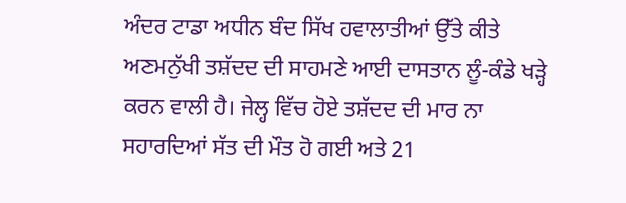ਅੰਦਰ ਟਾਡਾ ਅਧੀਨ ਬੰਦ ਸਿੱਖ ਹਵਾਲਾਤੀਆਂ ਉੱਤੇ ਕੀਤੇ ਅਣਮਨੁੱਖੀ ਤਸ਼ੱਦਦ ਦੀ ਸਾਹਮਣੇ ਆਈ ਦਾਸਤਾਨ ਲੂੰ-ਕੰਡੇ ਖੜ੍ਹੇ ਕਰਨ ਵਾਲੀ ਹੈ। ਜੇਲ੍ਹ ਵਿੱਚ ਹੋਏ ਤਸ਼ੱਦਦ ਦੀ ਮਾਰ ਨਾ ਸਹਾਰਦਿਆਂ ਸੱਤ ਦੀ ਮੌਤ ਹੋ ਗਈ ਅਤੇ 21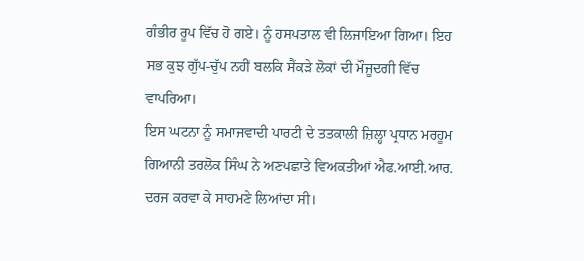ਗੰਭੀਰ ਰੂਪ ਵਿੱਚ ਹੋ ਗਏ। ਨੂੰ ਹਸਪਤਾਲ ਵੀ ਲਿਜਾਇਆ ਗਿਆ। ਇਹ ਸਭ ਕੁਝ ਗੁੱਪ-ਚੁੱਪ ਨਹੀਂ ਬਲਕਿ ਸੈਂਕੜੇ ਲੋਕਾਂ ਦੀ ਮੌਜੂਦਗੀ ਵਿੱਚ ਵਾਪਰਿਆ।
ਇਸ ਘਟਨਾ ਨੂੰ ਸਮਾਜਵਾਦੀ ਪਾਰਟੀ ਦੇ ਤਤਕਾਲੀ ਜ਼ਿਲ੍ਹਾ ਪ੍ਰਧਾਨ ਮਰਹੂਮ ਗਿਆਨੀ ਤਰਲੋਕ ਸਿੰਘ ਨੇ ਅਣਪਛਾਤੇ ਵਿਅਕਤੀਆਂ ਐਫ.ਆਈ.ਆਰ. ਦਰਜ ਕਰਵਾ ਕੇ ਸਾਹਮਣੇ ਲਿਆਂਦਾ ਸੀ।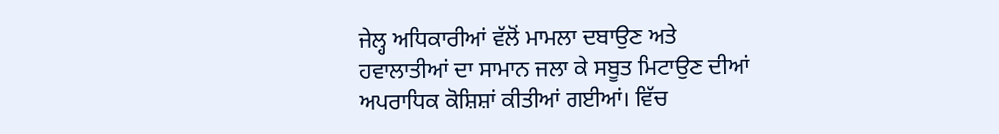ਜੇਲ੍ਹ ਅਧਿਕਾਰੀਆਂ ਵੱਲੋਂ ਮਾਮਲਾ ਦਬਾਉਣ ਅਤੇ ਹਵਾਲਾਤੀਆਂ ਦਾ ਸਾਮਾਨ ਜਲਾ ਕੇ ਸਬੂਤ ਮਿਟਾਉਣ ਦੀਆਂ ਅਪਰਾਧਿਕ ਕੋਸ਼ਿਸ਼ਾਂ ਕੀਤੀਆਂ ਗਈਆਂ। ਵਿੱਚ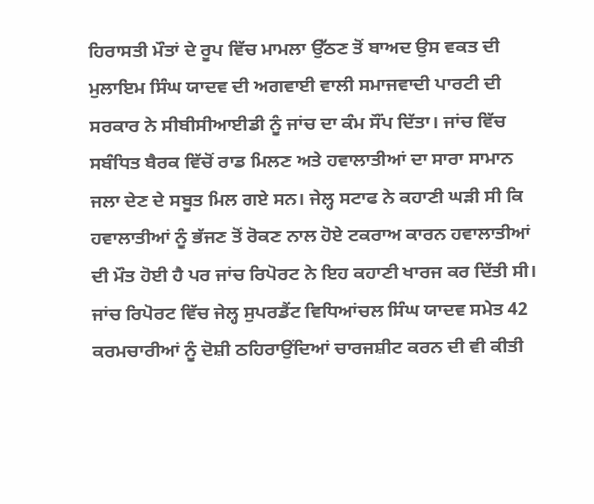ਹਿਰਾਸਤੀ ਮੌਤਾਂ ਦੇ ਰੂਪ ਵਿੱਚ ਮਾਮਲਾ ਉੱਠਣ ਤੋਂ ਬਾਅਦ ਉਸ ਵਕਤ ਦੀ ਮੁਲਾਇਮ ਸਿੰਘ ਯਾਦਵ ਦੀ ਅਗਵਾਈ ਵਾਲੀ ਸਮਾਜਵਾਦੀ ਪਾਰਟੀ ਦੀ ਸਰਕਾਰ ਨੇ ਸੀਬੀਸੀਆਈਡੀ ਨੂੰ ਜਾਂਚ ਦਾ ਕੰਮ ਸੌਂਪ ਦਿੱਤਾ। ਜਾਂਚ ਵਿੱਚ ਸਬੰਧਿਤ ਬੈਰਕ ਵਿੱਚੋਂ ਰਾਡ ਮਿਲਣ ਅਤੇ ਹਵਾਲਾਤੀਆਂ ਦਾ ਸਾਰਾ ਸਾਮਾਨ ਜਲਾ ਦੇਣ ਦੇ ਸਬੂਤ ਮਿਲ ਗਏ ਸਨ। ਜੇਲ੍ਹ ਸਟਾਫ ਨੇ ਕਹਾਣੀ ਘੜੀ ਸੀ ਕਿ ਹਵਾਲਾਤੀਆਂ ਨੂੰ ਭੱਜਣ ਤੋਂ ਰੋਕਣ ਨਾਲ ਹੋਏ ਟਕਰਾਅ ਕਾਰਨ ਹਵਾਲਾਤੀਆਂ ਦੀ ਮੌਤ ਹੋਈ ਹੈ ਪਰ ਜਾਂਚ ਰਿਪੋਰਟ ਨੇ ਇਹ ਕਹਾਣੀ ਖਾਰਜ ਕਰ ਦਿੱਤੀ ਸੀ। ਜਾਂਚ ਰਿਪੋਰਟ ਵਿੱਚ ਜੇਲ੍ਹ ਸੁਪਰਡੈਂਟ ਵਿਧਿਆਂਚਲ ਸਿੰਘ ਯਾਦਵ ਸਮੇਤ 42 ਕਰਮਚਾਰੀਆਂ ਨੂੰ ਦੋਸ਼ੀ ਠਹਿਰਾਉਂਦਿਆਂ ਚਾਰਜਸ਼ੀਟ ਕਰਨ ਦੀ ਵੀ ਕੀਤੀ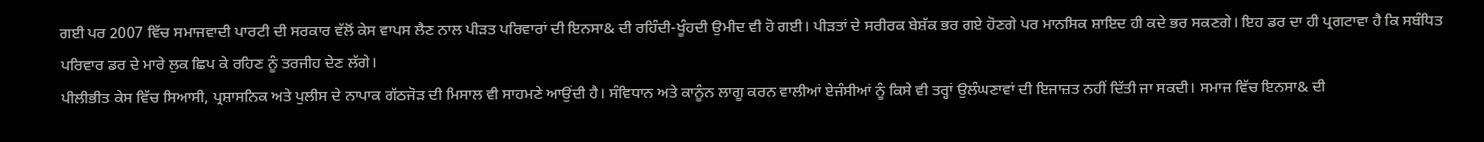ਗਈ ਪਰ 2007 ਵਿੱਚ ਸਮਾਜਵਾਦੀ ਪਾਰਟੀ ਦੀ ਸਰਕਾਰ ਵੱਲੋਂ ਕੇਸ ਵਾਪਸ ਲੈਣ ਨਾਲ ਪੀੜਤ ਪਰਿਵਾਰਾਂ ਦੀ ਇਨਸਾ& ਦੀ ਰਹਿੰਦੀ-ਖੂੰਹਦੀ ਉਮੀਦ ਵੀ ਹੋ ਗਈ। ਪੀੜਤਾਂ ਦੇ ਸਰੀਰਕ ਬੇਸ਼ੱਕ ਭਰ ਗਏ ਹੋਣਗੇ ਪਰ ਮਾਨਸਿਕ ਸ਼ਾਇਦ ਹੀ ਕਦੇ ਭਰ ਸਕਣਗੇ। ਇਹ ਡਰ ਦਾ ਹੀ ਪ੍ਰਗਟਾਵਾ ਹੈ ਕਿ ਸਬੰਧਿਤ ਪਰਿਵਾਰ ਡਰ ਦੇ ਮਾਰੇ ਲੁਕ ਛਿਪ ਕੇ ਰਹਿਣ ਨੂੰ ਤਰਜੀਹ ਦੇਣ ਲੱਗੇ।
ਪੀਲੀਭੀਤ ਕੇਸ ਵਿੱਚ ਸਿਆਸੀ, ਪ੍ਰਸ਼ਾਸਨਿਕ ਅਤੇ ਪੁਲੀਸ ਦੇ ਨਾਪਾਕ ਗੱਠਜੋੜ ਦੀ ਮਿਸਾਲ ਵੀ ਸਾਹਮਣੇ ਆਉਂਦੀ ਹੈ। ਸੰਵਿਧਾਨ ਅਤੇ ਕਾਨੂੰਨ ਲਾਗੂ ਕਰਨ ਵਾਲੀਆਂ ਏਜੰਸੀਆਂ ਨੂੰ ਕਿਸੇ ਵੀ ਤਰ੍ਹਾਂ ਉਲੰਘਣਾਵਾਂ ਦੀ ਇਜਾਜ਼ਤ ਨਹੀਂ ਦਿੱਤੀ ਜਾ ਸਕਦੀ। ਸਮਾਜ ਵਿੱਚ ਇਨਸਾ& ਦੀ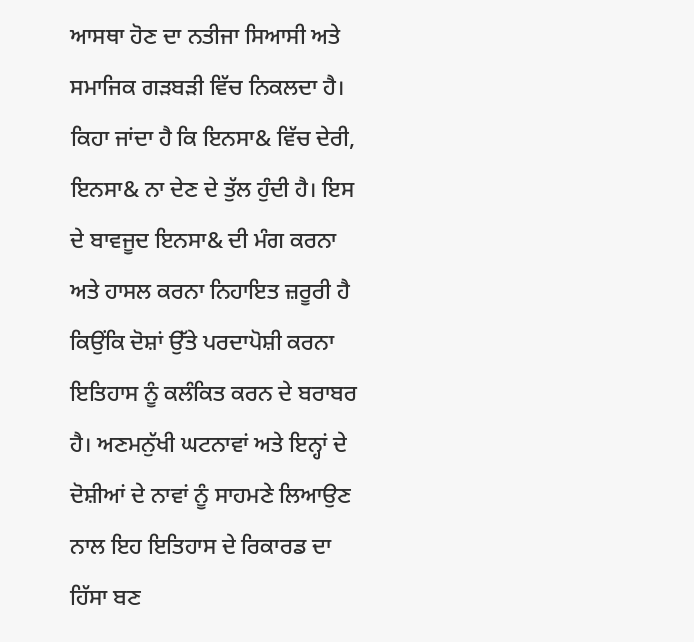ਆਸਥਾ ਹੋਣ ਦਾ ਨਤੀਜਾ ਸਿਆਸੀ ਅਤੇ ਸਮਾਜਿਕ ਗੜਬੜੀ ਵਿੱਚ ਨਿਕਲਦਾ ਹੈ। ਕਿਹਾ ਜਾਂਦਾ ਹੈ ਕਿ ਇਨਸਾ& ਵਿੱਚ ਦੇਰੀ, ਇਨਸਾ& ਨਾ ਦੇਣ ਦੇ ਤੁੱਲ ਹੁੰਦੀ ਹੈ। ਇਸ ਦੇ ਬਾਵਜੂਦ ਇਨਸਾ& ਦੀ ਮੰਗ ਕਰਨਾ ਅਤੇ ਹਾਸਲ ਕਰਨਾ ਨਿਹਾਇਤ ਜ਼ਰੂਰੀ ਹੈ ਕਿਉਂਕਿ ਦੋਸ਼ਾਂ ਉੱਤੇ ਪਰਦਾਪੋਸ਼ੀ ਕਰਨਾ ਇਤਿਹਾਸ ਨੂੰ ਕਲੰਕਿਤ ਕਰਨ ਦੇ ਬਰਾਬਰ ਹੈ। ਅਣਮਨੁੱਖੀ ਘਟਨਾਵਾਂ ਅਤੇ ਇਨ੍ਹਾਂ ਦੇ ਦੋਸ਼ੀਆਂ ਦੇ ਨਾਵਾਂ ਨੂੰ ਸਾਹਮਣੇ ਲਿਆਉਣ ਨਾਲ ਇਹ ਇਤਿਹਾਸ ਦੇ ਰਿਕਾਰਡ ਦਾ ਹਿੱਸਾ ਬਣ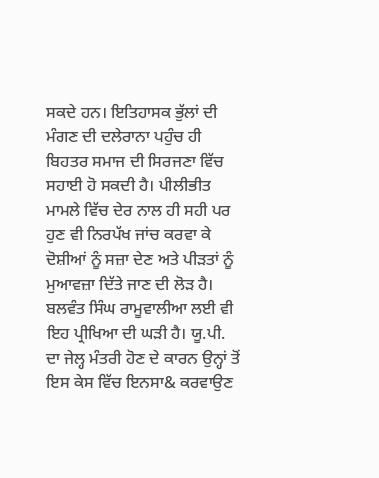ਸਕਦੇ ਹਨ। ਇਤਿਹਾਸਕ ਭੁੱਲਾਂ ਦੀ ਮੰਗਣ ਦੀ ਦਲੇਰਾਨਾ ਪਹੁੰਚ ਹੀ ਬਿਹਤਰ ਸਮਾਜ ਦੀ ਸਿਰਜਣਾ ਵਿੱਚ ਸਹਾਈ ਹੋ ਸਕਦੀ ਹੈ। ਪੀਲੀਭੀਤ ਮਾਮਲੇ ਵਿੱਚ ਦੇਰ ਨਾਲ ਹੀ ਸਹੀ ਪਰ ਹੁਣ ਵੀ ਨਿਰਪੱਖ ਜਾਂਚ ਕਰਵਾ ਕੇ ਦੋਸ਼ੀਆਂ ਨੂੰ ਸਜ਼ਾ ਦੇਣ ਅਤੇ ਪੀੜਤਾਂ ਨੂੰ ਮੁਆਵਜ਼ਾ ਦਿੱਤੇ ਜਾਣ ਦੀ ਲੋੜ ਹੈ। ਬਲਵੰਤ ਸਿੰਘ ਰਾਮੂਵਾਲੀਆ ਲਈ ਵੀ ਇਹ ਪ੍ਰੀਖਿਆ ਦੀ ਘੜੀ ਹੈ। ਯੂ.ਪੀ. ਦਾ ਜੇਲ੍ਹ ਮੰਤਰੀ ਹੋਣ ਦੇ ਕਾਰਨ ਉਨ੍ਹਾਂ ਤੋਂ ਇਸ ਕੇਸ ਵਿੱਚ ਇਨਸਾ& ਕਰਵਾਉਣ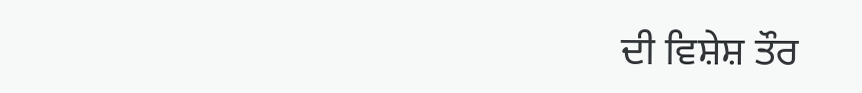ਦੀ ਵਿਸ਼ੇਸ਼ ਤੌਰ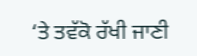‘ਤੇ ਤਵੱਕੋ ਰੱਖੀ ਜਾਣੀ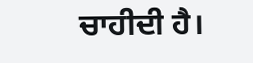ਚਾਹੀਦੀ ਹੈ।